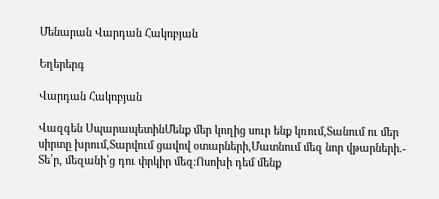Մենարան Վարդան Հակոբյան

Եղերերգ

Վարդան Հակոբյան

Վազգեն ՍպարապետինՄենք մեր կողից սուր ենք կռում,Տանում ու մեր սիրտը խրում,Տարվում ցավով օտարների,Մատնում մեզ նոր վթարների.- Տե՛ր, մեզանի՛ց դու փրկիր մեզ։Ոսոխի դեմ մենք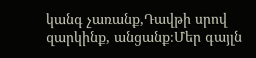կանգ չառանք,Դավթի սրով զարկինք, անցանք։Մեր գայլն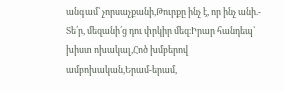անգամ՝ չորսաչքանի,Թուրքը ինչ է, որ ինչ անի.- Տե՛ր, մեզանի՛ց դու փրկիր մեզ։Իրար հանդեպ՝ խիստ ոխակալ,Հոծ խմբերով ամբոխական,Երամ-երամ,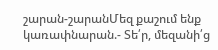շարան-շարանՄեզ քաշում ենք կառափնարան.- Տե՛ր, մեզանի՛ց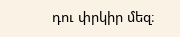դու փրկիր մեզ։